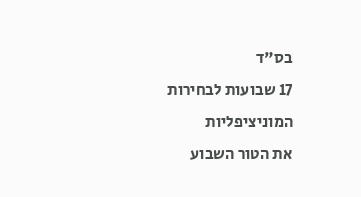בס"ד
17 שבועות לבחירות המוניציפליות
את הטור השבוע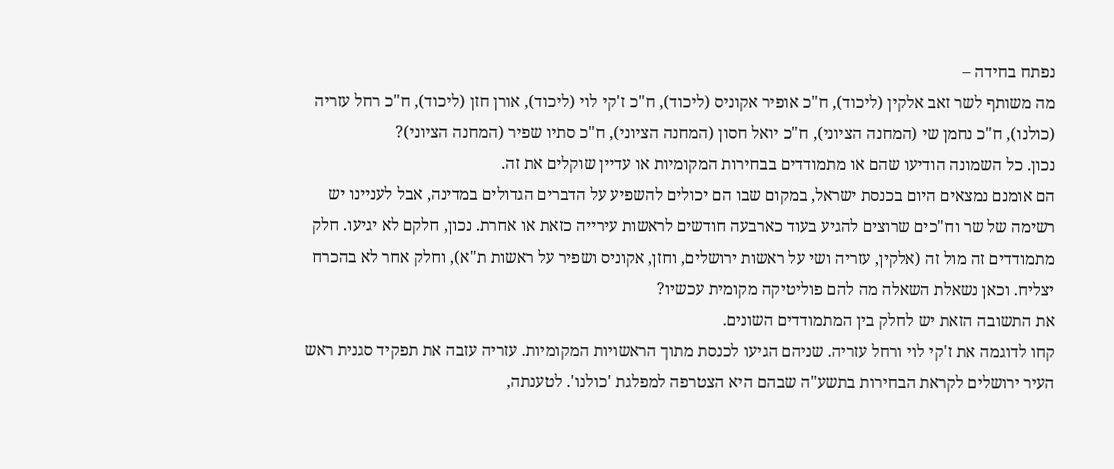נפתח בחידה –
מה משותף לשר זאב אלקין (ליכוד), ח"כ אופיר אקוניס (ליכוד), ח"כ ז'קי לוי (ליכוד), אורן חזן (ליכוד), ח"כ רחל עזריה (כולנו), ח"כ נחמן שי (המחנה הציוני), ח"כ יואל חסון (המחנה הציוני), ח"כ סתיו שפיר (המחנה הציוני)?
נכון. כל השמונה הודיעו שהם או מתמודדים בבחירות המקומיות או עדיין שוקלים את זה.
הם אומנם נמצאים היום בכנסת ישראל, במקום שבו הם יכולים להשפיע על הדברים הגדולים במדינה, אבל לעניינו יש רשימה של שר וח"כים שרוצים להגיע בעוד כארבעה חודשים לראשות עירייה כזאת או אחרת. נכון, חלקם לא יגיעו. חלק מתמודדים זה מול זה (אלקין, עזריה ושי על ראשות ירושלים, וחזן, אקוניס ושפיר על ראשות ת"א), וחלק אחר לא בהכרח יצליח. וכאן נשאלת השאלה מה להם פוליטיקה מקומית עכשיו?
את התשובה הזאת יש לחלק בין המתמודדים השונים.
קחו לדוגמה את ז'קי לוי ורחל עזריה. שניהם הגיעו לכנסת מתוך הראשויות המקומיות. עזריה עזבה את תפקיד סגנית ראש העיר ירושלים לקראת הבחירות בתשע"ה שבהם היא הצטרפה למפלגת 'כולנו'. לטענתה,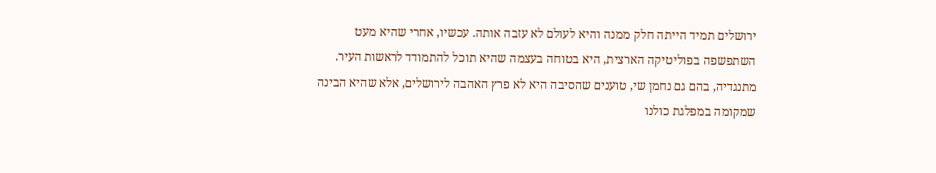ירושלים תמיד הייתה חלק ממנה והיא לעולם לא עזבה אותה. עכשיו, אחרי שהיא מעט השתפשפה בפוליטיקה הארצית, היא בטוחה בעצמה שהיא תוכל להתמודד לראשות העיר. מתנגדיה, בהם גם נחמן שי, טוענים שהסיבה היא לא פרץ האהבה לירושלים, אלא שהיא הבינה שמקומה במפלגת כולנו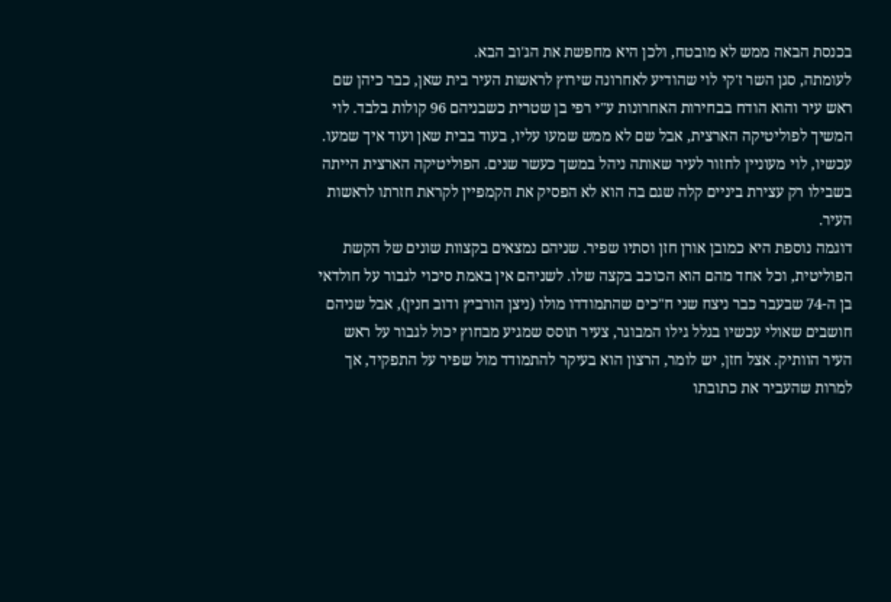בכנסת הבאה ממש לא מובטח, ולכן היא מחפשת את הג'וב הבא.
לעומתה, סגן השר ז'קי לוי שהודיע לאחרונה שירוץ לראשות העיר בית שאן, כבר כיהן שם ראש עיר והוא הודח בבחירות האחרונות ע"י רפי בן שטרית כשבניהם 96 קולות בלבד. לוי המשיך לפוליטיקה הארצית, אבל שם לא ממש שמעו עליו, בעוד בבית שאן ועוד איך שמעו. עכשיו, לוי מעוניין לחזור לעיר שאותה ניהל במשך כעשר שנים. הפוליטיקה הארצית הייתה בשבילו רק עצירת ביניים קלה שגם בה הוא לא הפסיק את הקמפיין לקראת חזרתו לראשות העיר.
דוגמה נוספת היא כמובן אורן חזן וסתיו שפיר. שניהם נמצאים בקצוות שונים של הקשת הפוליטית, וכל אחד מהם הוא הכוכב בקצה שלו. לשניהם אין באמת סיכוי לגבור על חולדאי בן ה-74 שבעבר כבר ניצח שני ח"כים שהתמודדו מולו (ניצן הורביץ ודוב חנין), אבל שניהם חושבים שאולי עכשיו בגלל גילו המבוגר, צעיר תוסס שמגיע מבחוץ יכול לגבור על ראש העיר הוותיק. אצל חזן, יש לומר, הרצון הוא בעיקר להתמודד מול שפיר על התפקיד, אך למרות שהעביר את כתובתו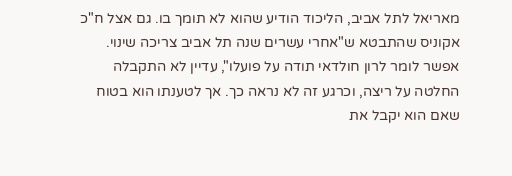מאריאל לתל אביב, הליכוד הודיע שהוא לא תומך בו. גם אצל ח"כ אקוניס שהתבטא ש"אחרי עשרים שנה תל אביב צריכה שינוי. אפשר לומר לרון חולדאי תודה על פועלו", עדיין לא התקבלה החלטה על ריצה, וכרגע זה לא נראה כך. אך לטענתו הוא בטוח שאם הוא יקבל את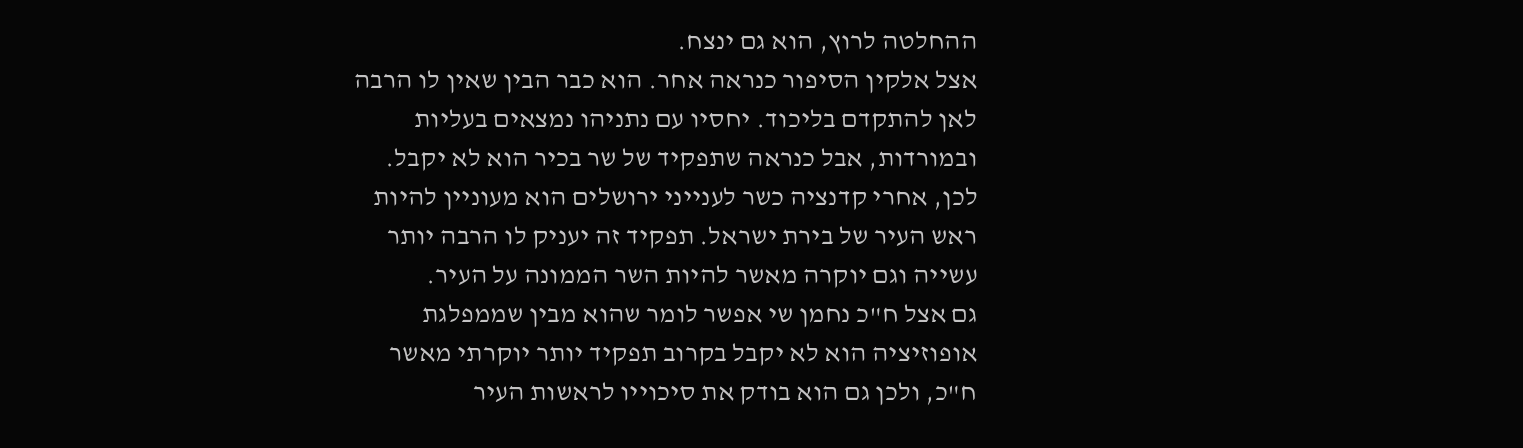ההחלטה לרוץ, הוא גם ינצח.
אצל אלקין הסיפור כנראה אחר. הוא כבר הבין שאין לו הרבה לאן להתקדם בליכוד. יחסיו עם נתניהו נמצאים בעליות ובמורדות, אבל כנראה שתפקיד של שר בכיר הוא לא יקבל. לכן, אחרי קדנציה כשר לענייני ירושלים הוא מעוניין להיות ראש העיר של בירת ישראל. תפקיד זה יעניק לו הרבה יותר עשייה וגם יוקרה מאשר להיות השר הממונה על העיר.
גם אצל ח"כ נחמן שי אפשר לומר שהוא מבין שממפלגת אופוזיציה הוא לא יקבל בקרוב תפקיד יותר יוקרתי מאשר ח"כ, ולכן גם הוא בודק את סיכוייו לראשות העיר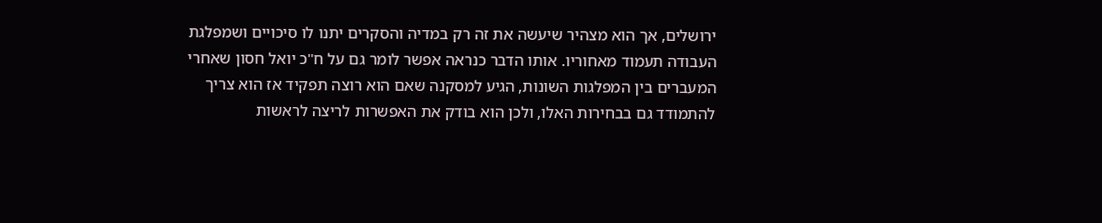ירושלים, אך הוא מצהיר שיעשה את זה רק במדיה והסקרים יתנו לו סיכויים ושמפלגת העבודה תעמוד מאחוריו. אותו הדבר כנראה אפשר לומר גם על ח"כ יואל חסון שאחרי המעברים בין המפלגות השונות, הגיע למסקנה שאם הוא רוצה תפקיד אז הוא צריך להתמודד גם בבחירות האלו, ולכן הוא בודק את האפשרות לריצה לראשות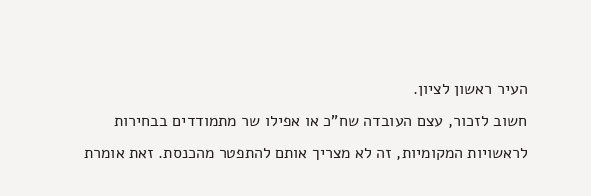העיר ראשון לציון.
חשוב לזכור, עצם העובדה שח"כ או אפילו שר מתמודדים בבחירות לראשויות המקומיות, זה לא מצריך אותם להתפטר מהכנסת. זאת אומרת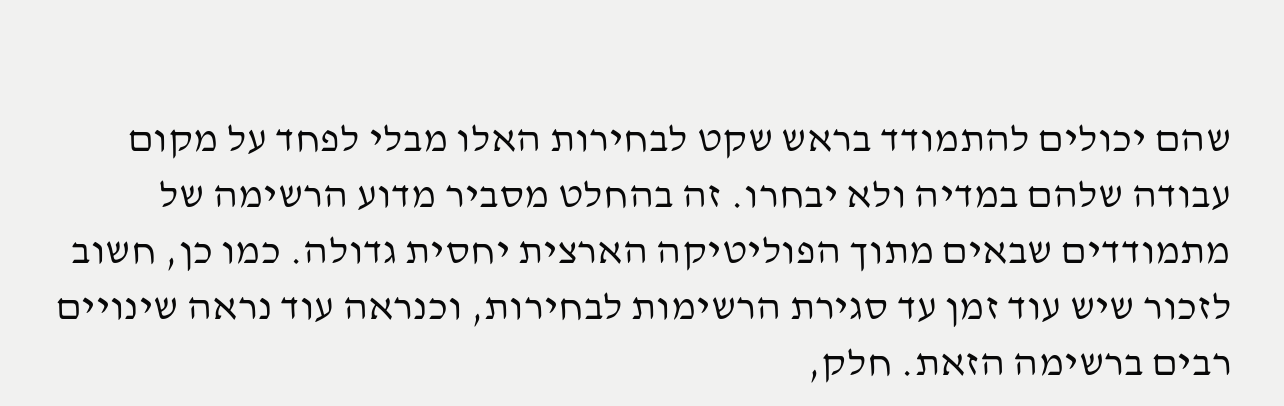שהם יכולים להתמודד בראש שקט לבחירות האלו מבלי לפחד על מקום עבודה שלהם במדיה ולא יבחרו. זה בהחלט מסביר מדוע הרשימה של מתמודדים שבאים מתוך הפוליטיקה הארצית יחסית גדולה. כמו כן, חשוב לזכור שיש עוד זמן עד סגירת הרשימות לבחירות, וכנראה עוד נראה שינויים רבים ברשימה הזאת. חלק,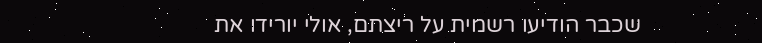שכבר הודיעו רשמית על ריצתם, אולי יורידו את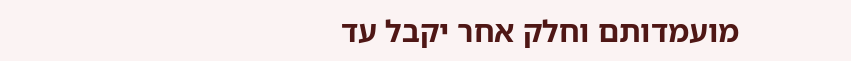מועמדותם וחלק אחר יקבל עד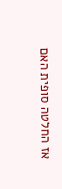אז החלטה סופית האם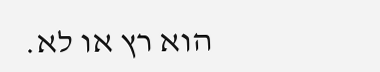הוא רץ או לא.